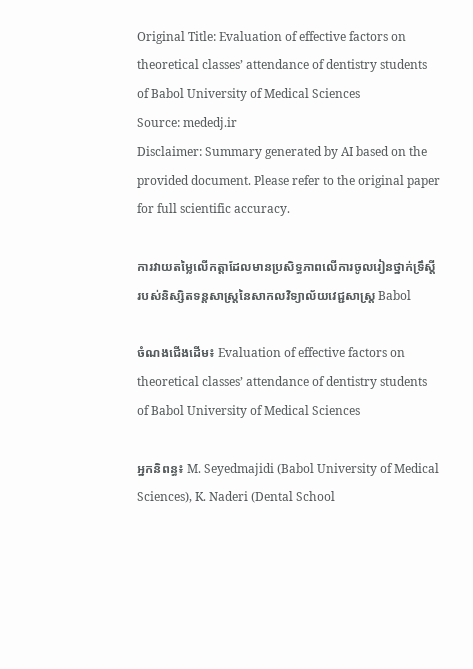Original Title: Evaluation of effective factors on theoretical classes’ attendance of dentistry students of Babol University of Medical Sciences
Source: mededj.ir
Disclaimer: Summary generated by AI based on the provided document. Please refer to the original paper for full scientific accuracy.

ការវាយតម្លៃលើកត្តាដែលមានប្រសិទ្ធភាពលើការចូលរៀនថ្នាក់ទ្រឹស្តីរបស់និស្សិតទន្តសាស្ត្រនៃសាកលវិទ្យាល័យវេជ្ជសាស្ត្រ Babol

ចំណងជើងដើម៖ Evaluation of effective factors on theoretical classes’ attendance of dentistry students of Babol University of Medical Sciences

អ្នកនិពន្ធ៖ M. Seyedmajidi (Babol University of Medical Sciences), K. Naderi (Dental School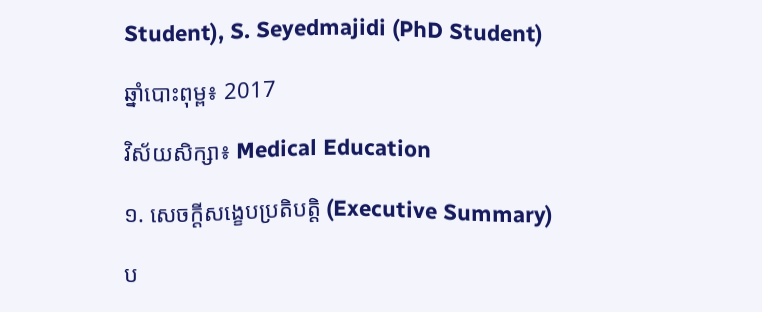Student), S. Seyedmajidi (PhD Student)

ឆ្នាំបោះពុម្ព៖ 2017

វិស័យសិក្សា៖ Medical Education

១. សេចក្តីសង្ខេបប្រតិបត្តិ (Executive Summary)

ប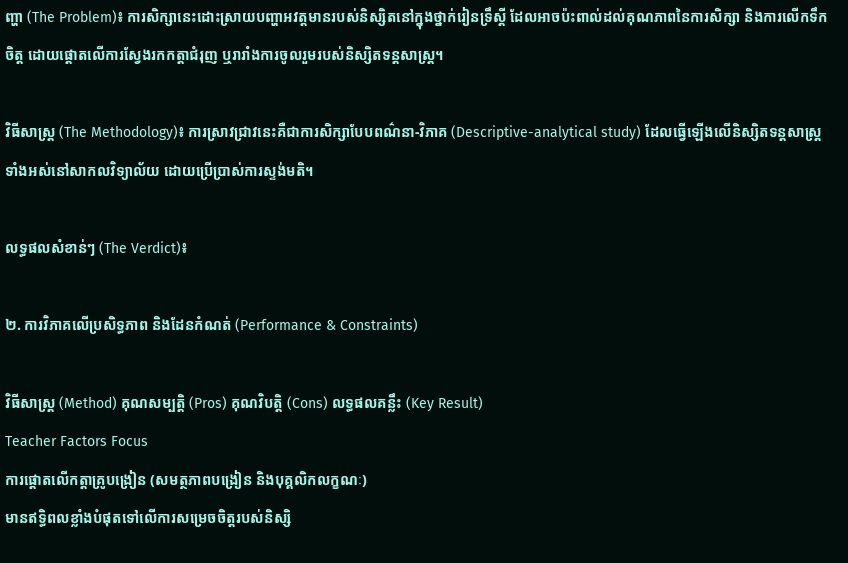ញ្ហា (The Problem)៖ ការសិក្សានេះដោះស្រាយបញ្ហាអវត្តមានរបស់និស្សិតនៅក្នុងថ្នាក់រៀនទ្រឹស្តី ដែលអាចប៉ះពាល់ដល់គុណភាពនៃការសិក្សា និងការលើកទឹកចិត្ត ដោយផ្តោតលើការស្វែងរកកត្តាជំរុញ ឬរារាំងការចូលរួមរបស់និស្សិតទន្តសាស្ត្រ។

វិធីសាស្ត្រ (The Methodology)៖ ការស្រាវជ្រាវនេះគឺជាការសិក្សាបែបពណ៌នា-វិភាគ (Descriptive-analytical study) ដែលធ្វើឡើងលើនិស្សិតទន្តសាស្ត្រទាំងអស់នៅសាកលវិទ្យាល័យ ដោយប្រើប្រាស់ការស្ទង់មតិ។

លទ្ធផលសំខាន់ៗ (The Verdict)៖

២. ការវិភាគលើប្រសិទ្ធភាព និងដែនកំណត់ (Performance & Constraints)

វិធីសាស្ត្រ (Method) គុណសម្បត្តិ (Pros) គុណវិបត្តិ (Cons) លទ្ធផលគន្លឹះ (Key Result)
Teacher Factors Focus
ការផ្តោតលើកត្តាគ្រូបង្រៀន (សមត្ថភាពបង្រៀន និងបុគ្គលិកលក្ខណៈ)
មានឥទ្ធិពលខ្លាំងបំផុតទៅលើការសម្រេចចិត្តរបស់និស្សិ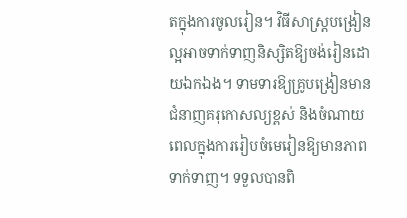តក្នុងការចូលរៀន។ វិធីសាស្ត្របង្រៀនល្អអាចទាក់ទាញនិស្សិតឱ្យចង់រៀនដោយឯកឯង។ ទាមទារឱ្យគ្រូបង្រៀនមានជំនាញគរុកោសល្យខ្ពស់ និងចំណាយពេលក្នុងការរៀបចំមេរៀនឱ្យមានភាពទាក់ទាញ។ ទទួលបានពិ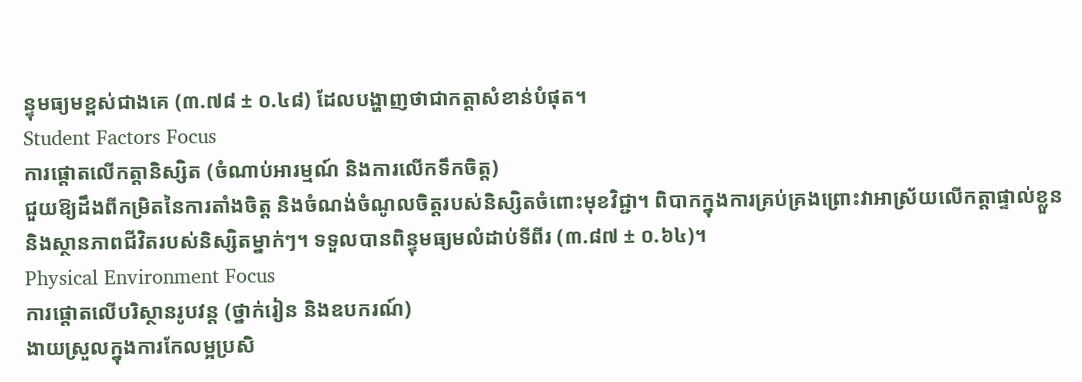ន្ទុមធ្យមខ្ពស់ជាងគេ (៣.៧៨ ± ០.៤៨) ដែលបង្ហាញថាជាកត្តាសំខាន់បំផុត។
Student Factors Focus
ការផ្តោតលើកត្តានិស្សិត (ចំណាប់អារម្មណ៍ និងការលើកទឹកចិត្ត)
ជួយឱ្យដឹងពីកម្រិតនៃការតាំងចិត្ត និងចំណង់ចំណូលចិត្តរបស់និស្សិតចំពោះមុខវិជ្ជា។ ពិបាកក្នុងការគ្រប់គ្រងព្រោះវាអាស្រ័យលើកត្តាផ្ទាល់ខ្លួន និងស្ថានភាពជីវិតរបស់និស្សិតម្នាក់ៗ។ ទទួលបានពិន្ទុមធ្យមលំដាប់ទីពីរ (៣.៨៧ ± ០.៦៤)។
Physical Environment Focus
ការផ្តោតលើបរិស្ថានរូបវន្ត (ថ្នាក់រៀន និងឧបករណ៍)
ងាយស្រួលក្នុងការកែលម្អប្រសិ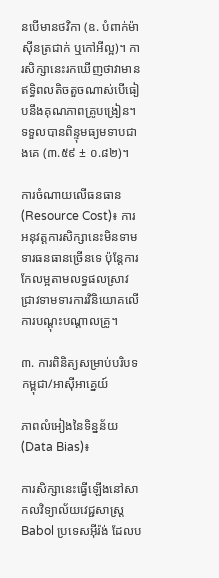នបើមានថវិកា (ឧ. បំពាក់ម៉ាស៊ីនត្រជាក់ ឬកៅអីល្អ)។ ការសិក្សានេះរកឃើញថាវាមានឥទ្ធិពលតិចតួចណាស់បើធៀបនឹងគុណភាពគ្រូបង្រៀន។ ទទួលបានពិន្ទុមធ្យមទាបជាងគេ (៣.៥៩ ± ០.៨២)។

ការចំណាយលើធនធាន (Resource Cost)៖ ការអនុវត្តការសិក្សានេះមិនទាមទារធនធានច្រើនទេ ប៉ុន្តែការកែលម្អតាមលទ្ធផលស្រាវជ្រាវទាមទារការវិនិយោគលើការបណ្តុះបណ្តាលគ្រូ។

៣. ការពិនិត្យសម្រាប់បរិបទកម្ពុជា/អាស៊ីអាគ្នេយ៍

ភាពលំអៀងនៃទិន្នន័យ (Data Bias)៖

ការសិក្សានេះធ្វើឡើងនៅសាកលវិទ្យាល័យវេជ្ជសាស្ត្រ Babol ប្រទេសអ៊ីរ៉ង់ ដែលប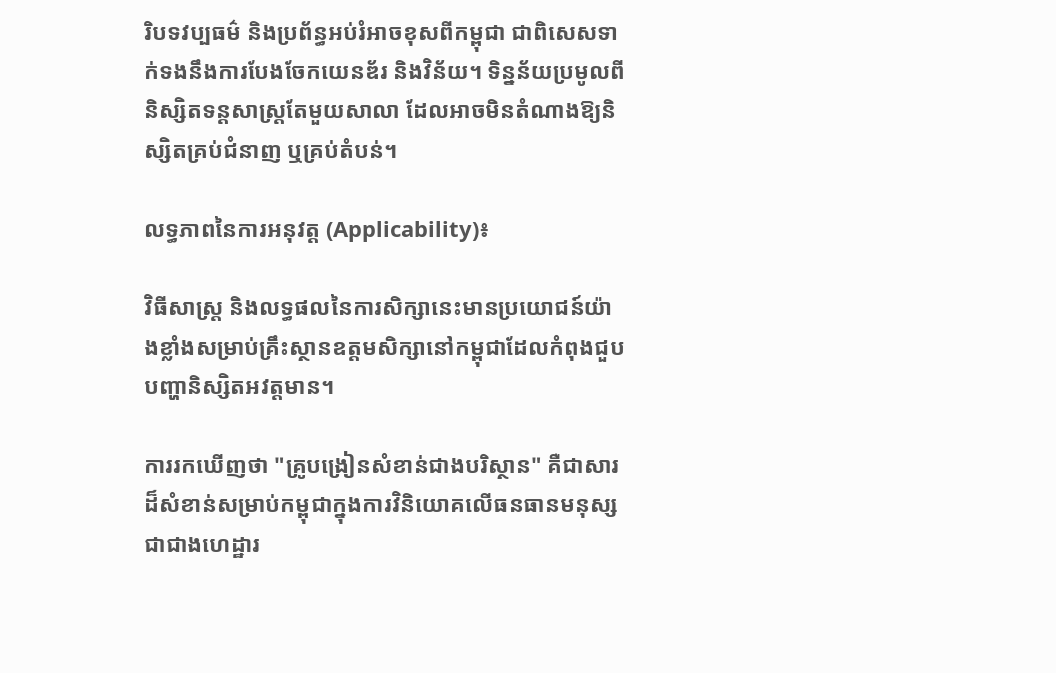រិបទវប្បធម៌ និងប្រព័ន្ធអប់រំអាចខុសពីកម្ពុជា ជាពិសេសទាក់ទងនឹងការបែងចែកយេនឌ័រ និងវិន័យ។ ទិន្នន័យប្រមូលពីនិស្សិតទន្តសាស្ត្រតែមួយសាលា ដែលអាចមិនតំណាងឱ្យនិស្សិតគ្រប់ជំនាញ ឬគ្រប់តំបន់។

លទ្ធភាពនៃការអនុវត្ត (Applicability)៖

វិធីសាស្ត្រ និងលទ្ធផលនៃការសិក្សានេះមានប្រយោជន៍យ៉ាងខ្លាំងសម្រាប់គ្រឹះស្ថានឧត្តមសិក្សានៅកម្ពុជាដែលកំពុងជួបបញ្ហានិស្សិតអវត្តមាន។

ការរកឃើញថា "គ្រូបង្រៀនសំខាន់ជាងបរិស្ថាន" គឺជាសារដ៏សំខាន់សម្រាប់កម្ពុជាក្នុងការវិនិយោគលើធនធានមនុស្សជាជាងហេដ្ឋារ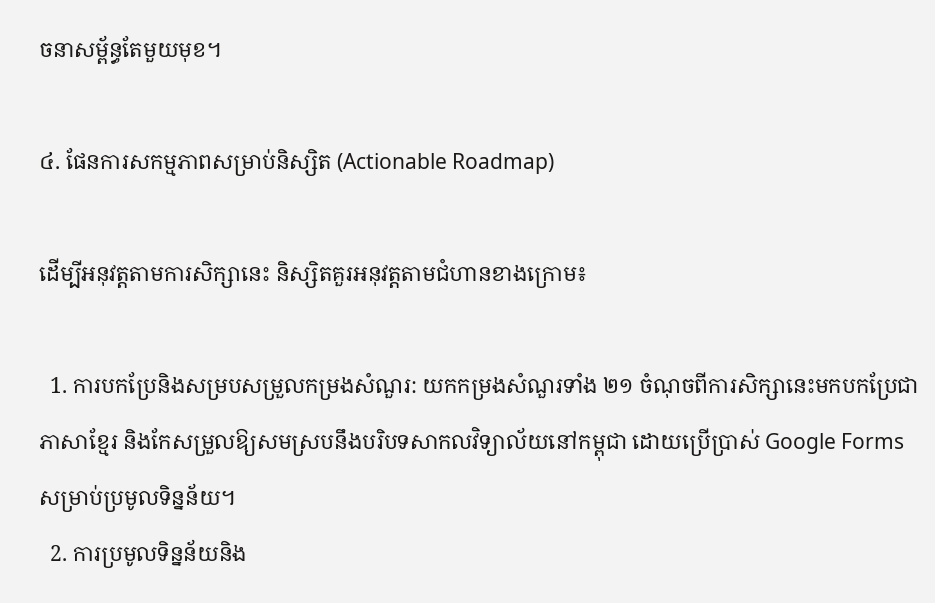ចនាសម្ព័ន្ធតែមួយមុខ។

៤. ផែនការសកម្មភាពសម្រាប់និស្សិត (Actionable Roadmap)

ដើម្បីអនុវត្តតាមការសិក្សានេះ និស្សិតគួរអនុវត្តតាមជំហានខាងក្រោម៖

  1. ការបកប្រែនិងសម្របសម្រួលកម្រងសំណួរ: យកកម្រងសំណួរទាំង ២១ ចំណុចពីការសិក្សានេះមកបកប្រែជាភាសាខ្មែរ និងកែសម្រួលឱ្យសមស្របនឹងបរិបទសាកលវិទ្យាល័យនៅកម្ពុជា ដោយប្រើប្រាស់ Google Forms សម្រាប់ប្រមូលទិន្នន័យ។
  2. ការប្រមូលទិន្នន័យនិង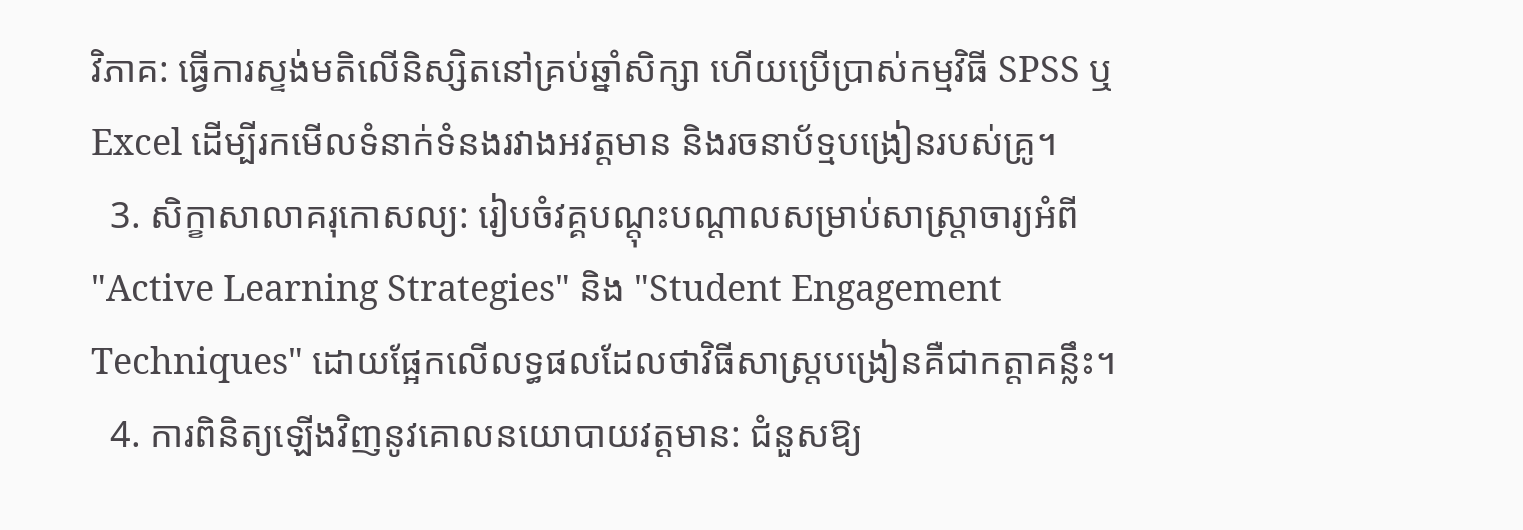វិភាគ: ធ្វើការស្ទង់មតិលើនិស្សិតនៅគ្រប់ឆ្នាំសិក្សា ហើយប្រើប្រាស់កម្មវិធី SPSS ឬ Excel ដើម្បីរកមើលទំនាក់ទំនងរវាងអវត្តមាន និងរចនាប័ទ្មបង្រៀនរបស់គ្រូ។
  3. សិក្ខាសាលាគរុកោសល្យ: រៀបចំវគ្គបណ្តុះបណ្តាលសម្រាប់សាស្ត្រាចារ្យអំពី "Active Learning Strategies" និង "Student Engagement Techniques" ដោយផ្អែកលើលទ្ធផលដែលថាវិធីសាស្ត្របង្រៀនគឺជាកត្តាគន្លឹះ។
  4. ការពិនិត្យឡើងវិញនូវគោលនយោបាយវត្តមាន: ជំនួសឱ្យ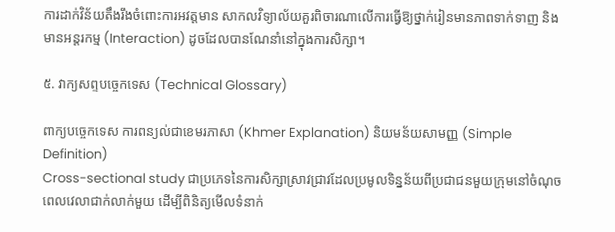ការដាក់វិន័យតឹងរឹងចំពោះការអវត្តមាន សាកលវិទ្យាល័យគួរពិចារណាលើការធ្វើឱ្យថ្នាក់រៀនមានភាពទាក់ទាញ និងមានអន្តរកម្ម (Interaction) ដូចដែលបានណែនាំនៅក្នុងការសិក្សា។

៥. វាក្យសព្ទបច្ចេកទេស (Technical Glossary)

ពាក្យបច្ចេកទេស ការពន្យល់ជាខេមរភាសា (Khmer Explanation) និយមន័យសាមញ្ញ (Simple Definition)
Cross-sectional study ជាប្រភេទនៃការសិក្សាស្រាវជ្រាវដែលប្រមូលទិន្នន័យពីប្រជាជនមួយក្រុមនៅចំណុចពេលវេលាជាក់លាក់មួយ ដើម្បីពិនិត្យមើលទំនាក់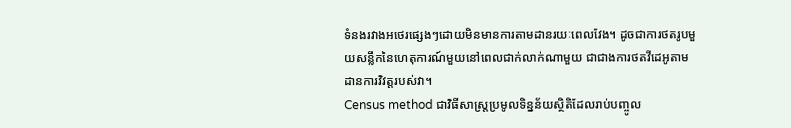ទំនងរវាងអថេរផ្សេងៗដោយមិនមានការតាមដានរយៈពេលវែង។ ដូចជាការថតរូបមួយសន្លឹកនៃហេតុការណ៍មួយនៅពេលជាក់លាក់ណាមួយ ជាជាងការថតវីដេអូតាមដានការវិវត្តរបស់វា។
Census method ជាវិធីសាស្ត្រប្រមូលទិន្នន័យស្ថិតិដែលរាប់បញ្ចូល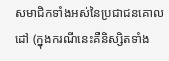សមាជិកទាំងអស់នៃប្រជាជនគោលដៅ (ក្នុងករណីនេះគឺនិស្សិតទាំង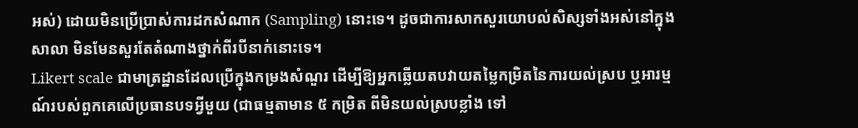អស់) ដោយមិនប្រើប្រាស់ការដកសំណាក (Sampling) នោះទេ។ ដូចជាការសាកសួរយោបល់សិស្សទាំងអស់នៅក្នុងសាលា មិនមែនសួរតែតំណាងថ្នាក់ពីរបីនាក់នោះទេ។
Likert scale ជាមាត្រដ្ឋានដែលប្រើក្នុងកម្រងសំណួរ ដើម្បីឱ្យអ្នកឆ្លើយតបវាយតម្លៃកម្រិតនៃការយល់ស្រប ឬអារម្មណ៍របស់ពួកគេលើប្រធានបទអ្វីមួយ (ជាធម្មតាមាន ៥ កម្រិត ពីមិនយល់ស្របខ្លាំង ទៅ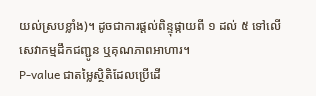យល់ស្របខ្លាំង)។ ដូចជាការផ្តល់ពិន្ទុផ្កាយពី ១ ដល់ ៥ ទៅលើសេវាកម្មដឹកជញ្ជូន ឬគុណភាពអាហារ។
P-value ជាតម្លៃស្ថិតិដែលប្រើដើ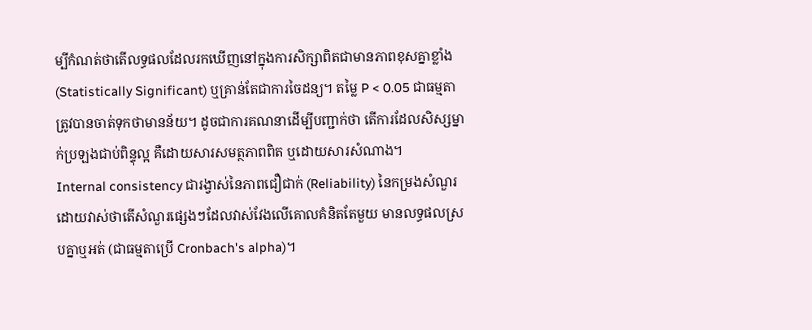ម្បីកំណត់ថាតើលទ្ធផលដែលរកឃើញនៅក្នុងការសិក្សាពិតជាមានភាពខុសគ្នាខ្លាំង (Statistically Significant) ឬគ្រាន់តែជាការចៃដន្យ។ តម្លៃ P < 0.05 ជាធម្មតាត្រូវបានចាត់ទុកថាមានន័យ។ ដូចជាការគណនាដើម្បីបញ្ជាក់ថា តើការដែលសិស្សម្នាក់ប្រឡងជាប់ពិន្ទុល្អ គឺដោយសារសមត្ថភាពពិត ឬដោយសារសំណាង។
Internal consistency ជារង្វាស់នៃភាពជឿជាក់ (Reliability) នៃកម្រងសំណួរ ដោយវាស់ថាតើសំណួរផ្សេងៗដែលវាស់វែងលើគោលគំនិតតែមួយ មានលទ្ធផលស្របគ្នាឬអត់ (ជាធម្មតាប្រើ Cronbach's alpha)។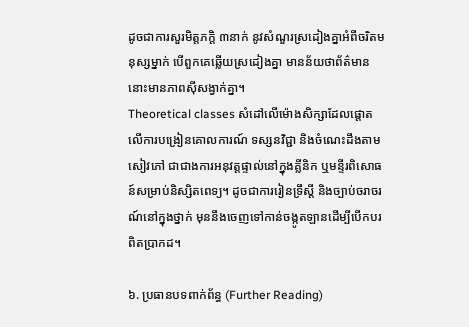ដូចជាការសួរមិត្តភក្តិ ៣នាក់ នូវសំណួរស្រដៀងគ្នាអំពីចរិតមនុស្សម្នាក់ បើពួកគេឆ្លើយស្រដៀងគ្នា មានន័យថាព័ត៌មាននោះមានភាពស៊ីសង្វាក់គ្នា។
Theoretical classes សំដៅលើម៉ោងសិក្សាដែលផ្តោតលើការបង្រៀនគោលការណ៍ ទស្សនវិជ្ជា និងចំណេះដឹងតាមសៀវភៅ ជាជាងការអនុវត្តផ្ទាល់នៅក្នុងគ្លីនិក ឬមន្ទីរពិសោធន៍សម្រាប់និស្សិតពេទ្យ។ ដូចជាការរៀនទ្រឹស្តី និងច្បាប់ចរាចរណ៍នៅក្នុងថ្នាក់ មុននឹងចេញទៅកាន់ចង្កូតឡានដើម្បីបើកបរពិតប្រាកដ។

៦. ប្រធានបទពាក់ព័ន្ធ (Further Reading)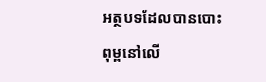អត្ថបទដែលបានបោះពុម្ពនៅលើ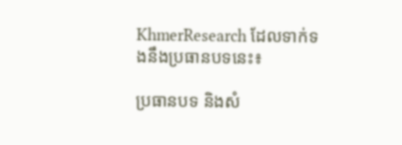KhmerResearch ដែលទាក់ទងនឹងប្រធានបទនេះ៖

ប្រធានបទ និងសំ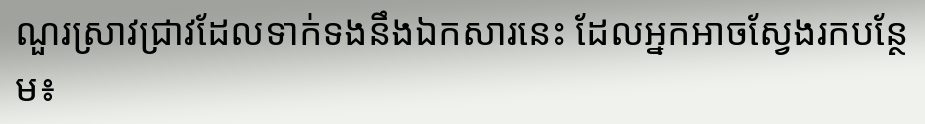ណួរស្រាវជ្រាវដែលទាក់ទងនឹងឯកសារនេះ ដែលអ្នកអាចស្វែងរកបន្ថែម៖